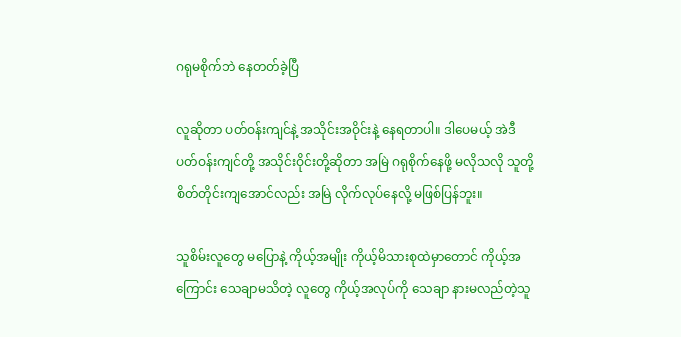ဂရုမစိုက်ဘဲ နေတတ်ခဲ့ပြီ

လူဆိုတာ ပတ်ဝန်းကျင်နဲ့ အသိုင်းအဝိုင်းနဲ့ နေရတာပါ။ ဒါပေမယ့် အဲဒီပတ်ဝန်းကျင်တို့ အသိုင်းဝိုင်းတို့ဆိုတာ အမြဲ ဂရုစိုက်နေဖို့ မလိုသလို သူတို့ စိတ်တိုင်းကျအောင်လည်း အမြဲ လိုက်လုပ်နေလို့ မဖြစ်ပြန်ဘူး။

သူစိမ်းလူတွေ မပြောနဲ့ ကိုယ့်အမျိုး ကိုယ့်မိသားစုထဲမှာတောင် ကိုယ့်အကြောင်း သေချာမသိတဲ့ လူတွေ ကိုယ့်အလုပ်ကို သေချာ နားမလည်တဲ့သူ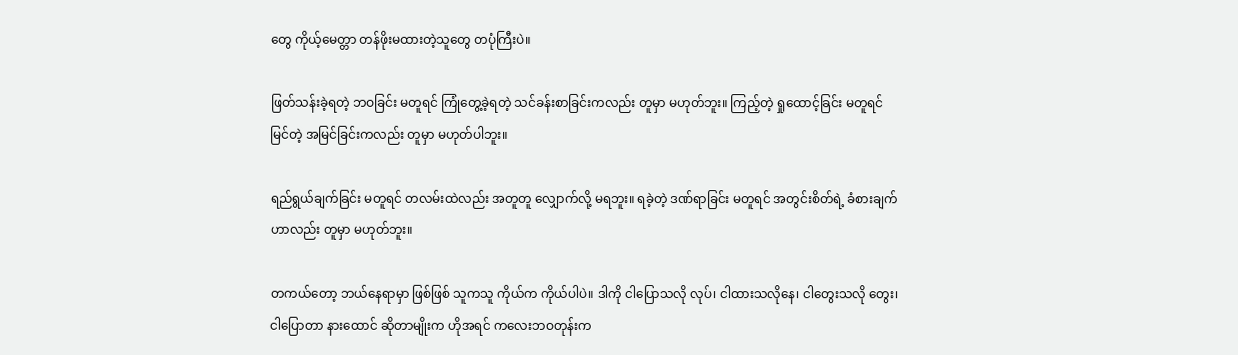တွေ ကိုယ့်မေတ္တာ တန်ဖိုးမထားတဲ့သူတွေ တပုံကြီးပဲ။

ဖြတ်သန်းခဲ့ရတဲ့ ဘဝခြင်း မတူရင် ကြုံတွေ့ခဲ့ရတဲ့ သင်ခန်းစာခြင်းကလည်း တူမှာ မဟုတ်ဘူး။ ကြည့်တဲ့ ရှုထောင့်ခြင်း မတူရင် မြင်တဲ့ အမြင်ခြင်းကလည်း တူမှာ မဟုတ်ပါဘူး။

ရည်ရွယ်ချက်ခြင်း မတူရင် တလမ်းထဲလည်း အတူတူ လျှောက်လို့ မရဘူး။ ရခဲ့တဲ့ ဒဏ်ရာခြင်း မတူရင် အတွင်းစိတ်ရဲ့ ခံစားချက်ဟာလည်း တူမှာ မဟုတ်ဘူး။

တကယ်တော့ ဘယ်နေရာမှာ ဖြစ်ဖြစ် သူကသူ ကိုယ်က ကိုယ်ပါပဲ။ ဒါကို ငါပြောသလို လုပ်၊ ငါထားသလိုနေ၊ ငါတွေးသလို တွေး၊ ငါပြောတာ နားထောင် ဆိုတာမျိုးက ဟိုအရင် ကလေးဘဝတုန်းက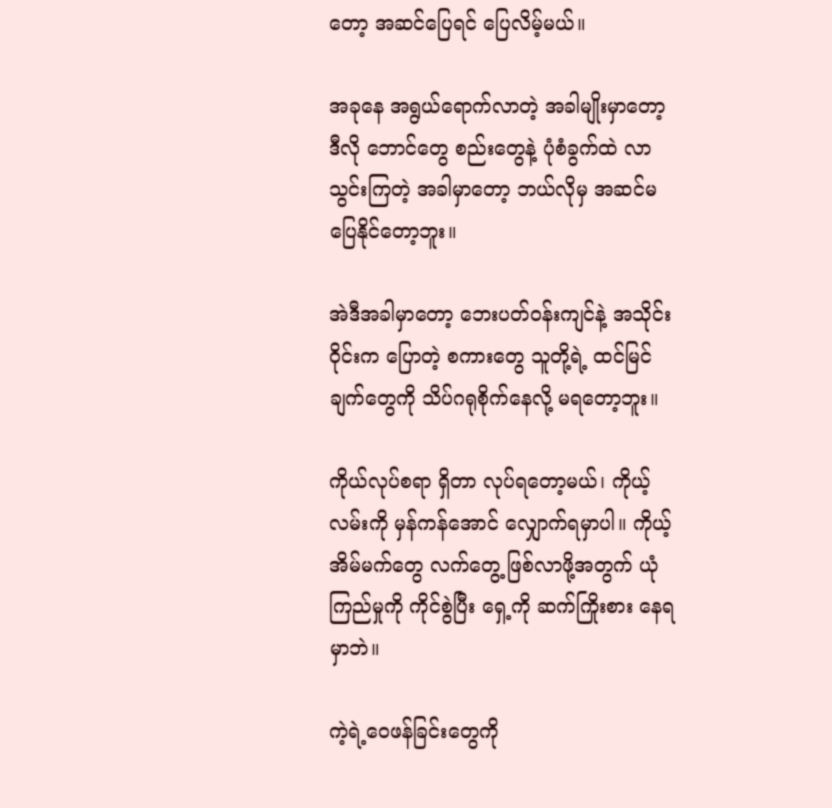တော့ အဆင်ပြေရင် ပြေလိမ့်မယ်။

အခုနေ အရွယ်ရောက်လာတဲ့ အခါမျိုးမှာတော့ ဒီလို ဘောင်တွေ စည်းတွေနဲ့ ပုံစံခွက်ထဲ လာသွင်းကြတဲ့ အခါမှာတော့ ဘယ်လိုမှ အဆင်မပြေနိုင်တော့ဘူး။

အဲဒီအခါမှာတော့ ဘေးပတ်ဝန်းကျင်နဲ့ အသိုင်းဝိုင်းက ပြောတဲ့ စကားတွေ သူတို့ရဲ့ ထင်မြင်ချက်တွေကို သိပ်ဂရုစိုက်နေလို့ မရတော့ဘူး။

ကိုယ်လုပ်စရာ ရှိတာ လုပ်ရတော့မယ်၊ ကိုယ့်လမ်းကို မှန်ကန်အောင် လျှောက်ရမှာပါ။ ကိုယ့်အိမ်မက်တွေ လက်တွေ့ ဖြစ်လာဖို့အတွက် ယုံကြည်မှုကို ကိုင်စွဲပြီး ရှေ့ကို ဆက်ကြိုးစား နေရမှာဘဲ။

ကဲ့ရဲ့ဝေဖန်ခြင်းတွေကို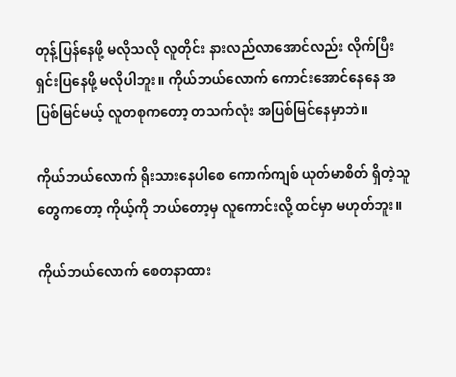တုန့်ပြန်နေဖို့ မလိုသလို လူတိုင်း နားလည်လာအောင်လည်း လိုက်ပြီး ရှင်းပြနေဖို့ မလိုပါဘူး။ ကိုယ်ဘယ်လောက် ကောင်းအောင်နေနေ အပြစ်မြင်မယ့် လူတစုကတော့ တသက်လုံး အပြစ်မြင်နေမှာဘဲ။

ကိုယ်ဘယ်လောက် ရိုးသားနေပါစေ ကောက်ကျစ် ယုတ်မာစိတ် ရှိတဲ့သူတွေကတော့ ကိုယ့်ကို ဘယ်တော့မှ လူကောင်းလို့ ထင်မှာ မဟုတ်ဘူး။

ကိုယ်ဘယ်လောက် စေတနာထား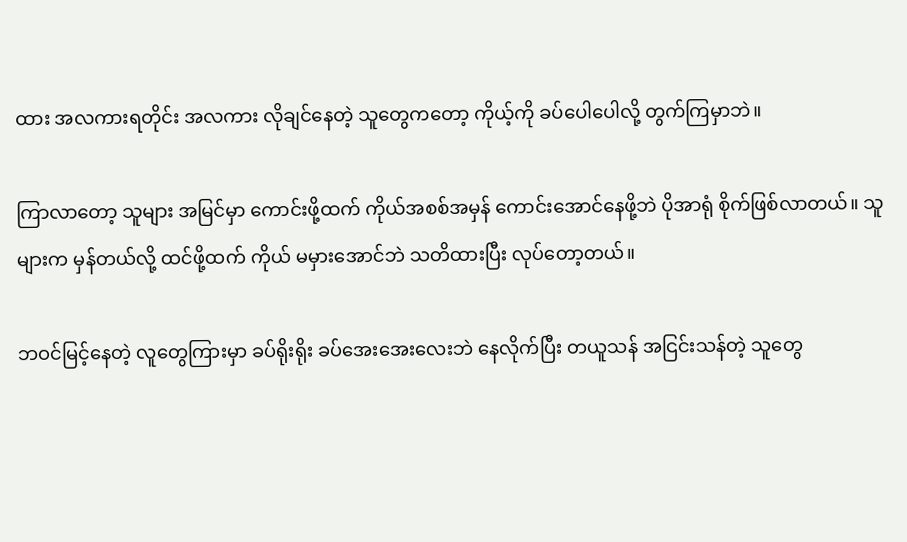ထား အလကားရတိုင်း အလကား လိုချင်နေတဲ့ သူတွေကတော့ ကိုယ့်ကို ခပ်ပေါပေါလို့ တွက်ကြမှာဘဲ။

ကြာလာတော့ သူများ အမြင်မှာ ကောင်းဖို့ထက် ကိုယ်အစစ်အမှန် ကောင်းအောင်နေဖို့ဘဲ ပိုအာရုံ စိုက်ဖြစ်လာတယ်။ သူများက မှန်တယ်လို့ ထင်ဖို့ထက် ကိုယ် မမှားအောင်ဘဲ သတိထားပြီး လုပ်တော့တယ်။

ဘဝင်မြင့်နေတဲ့ လူတွေကြားမှာ ခပ်ရိုးရိုး ခပ်အေးအေးလေးဘဲ နေလိုက်ပြီး တယူသန် အငြင်းသန်တဲ့ သူတွေ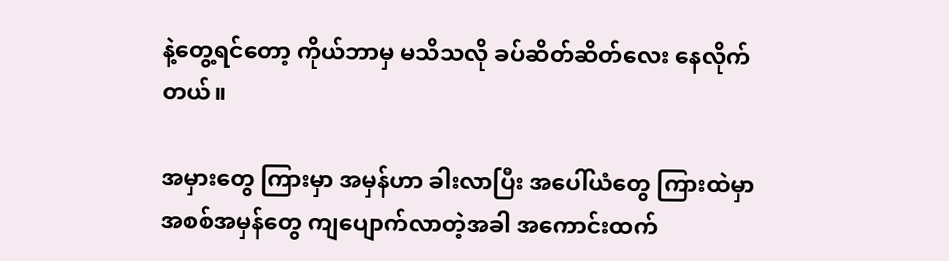နဲ့တွေ့ရင်တော့ ကိုယ်ဘာမှ မသိသလို ခပ်ဆိတ်ဆိတ်လေး နေလိုက်တယ်။

အမှားတွေ ကြားမှာ အမှန်ဟာ ခါးလာပြီး အပေါ်ယံတွေ ကြားထဲမှာ အစစ်အမှန်တွေ ကျပျောက်လာတဲ့အခါ အကောင်းထက်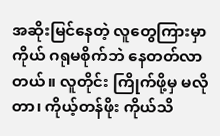အဆိုးမြင်နေတဲ့ လူတွေကြားမှာ ကိုယ် ဂရုမစိုက်ဘဲ နေတတ်လာတယ်။ လူတိုင်း ကြိုက်ဖို့မှ မလိုတာ၊ ကိုယ့်တန်ဖိုး ကိုယ်သိ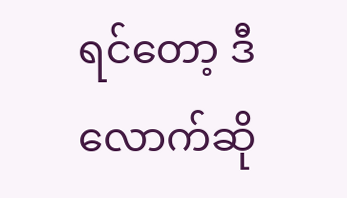ရင်တော့ ဒီလောက်ဆို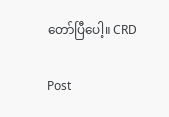တော်ပြီပေါ့။ CRD

Post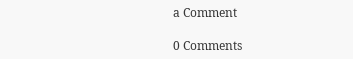a Comment

0 Comments